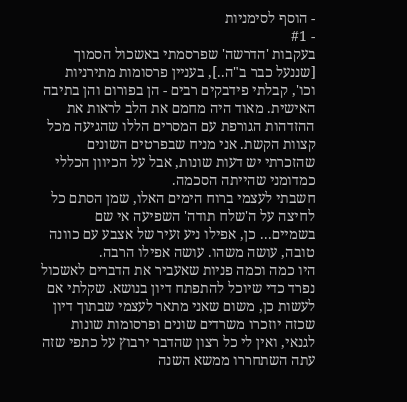- הוסף לסימניות
- #1
בעקבות 'הדרשה' שפרסמתי באשכול הסמוך [שננעל כבר ב"ה..], בעניין פרסומות מתירניות וכו', קבלתי פידבקים רבים - הן בפורום והן בתיבה האישית. מאוד היה מחמם את הלב לראות את ההזדהות הגורפת עם המסרים הללו שהגיעה מכל קצוות הקשת. אני מניח שבפרטים השונים שהזכרתי יש דעות שונות, אבל על הכיוון הכללי כמדומני שהייתה הסכמה.
חשבתי לעצמי ברוח הימים האלו, שמן הסתם כל לחיצה על ה'שלח תודה' השפיעה אי שם בשמיים... כן, אפילו ניע זעיר של אצבע עם כוונה טובה, עושה משהו. עושה אפילו הרבה.
היו כמה וכמה פניות שאעביר את הדברים לאשכול נפרד כדי שיוכל להתפתח דיון בנושא. שקלתי אם לעשות כן, משום שאני מתאר לעצמי שבתוך דיון שכזה יוזכרו משרדים שונים ופרסומות שונות לגנאי, ואין לי כל רצון שהדבר ירבוץ על כתפי שזה עתה השתחררו ממשא השנה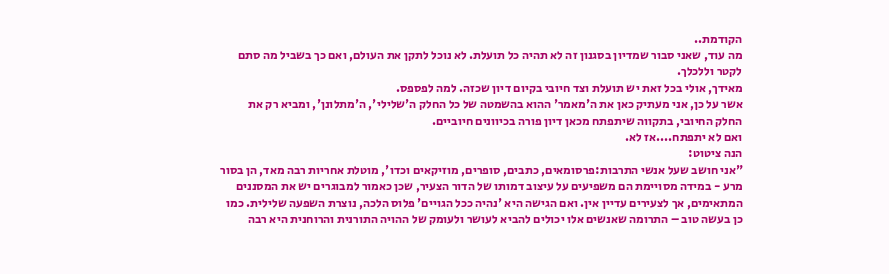הקודמת..
מה עוד, שאני סבור שמדיון בסגנון זה לא תהיה כל תועלת. לא נוכל לתקן את העולם, ואם כך בשביל מה סתם לקטר וללכלך.
מאידך, אולי בכל זאת יש תועלת וצד חיובי בקיום דיון שכזה. למה לפספס.
אשר על כן, אני מעתיק כאן את ה'מאמר' ההוא בהשמטה של כל החלק ה'שלילי', ה'מתלונן', ומביא רק את החלק החיובי, בתקווה שיתפתח מכאן דיון פורה בכיוונים חיוביים.
ואם לא יתפתח....אז לא.
הנה ציטוט:
"אני חושב שעל אנשי התרבות:פרסומאים, כתבים, סופרים, מוזיקאים וכדו', מוטלת אחריות רבה מאד, הן בסור מרע - במידה מסויימת הם משפיעים על עיצוב דמותו של הדור הצעיר, שכן כאמור למבוגרים יש את המסננים המתאימים, אך לצעירים עדיין אין. ואם הגישה היא 'נהיה ככל הגויים' פלוס הלכה, נוצרת השפעה שלילית. כמו כן בעשה טוב – התרומה שאנשים אלו יכולים להביא לעושר ולעומק של ההויה התורנית והרוחנית היא רבה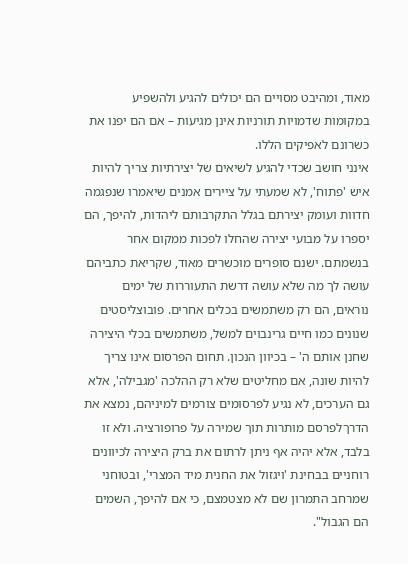מאוד, ומהיבט מסויים הם יכולים להגיע ולהשפיע במקומות שדמויות תורניות אינן מגיעות – אם הם יפנו את כשרונם לאפיקים הללו.
אינני חושב שכדי להגיע לשיאים של יצירתיות צריך להיות איש 'פתוח', לא שמעתי על ציירים אמנים שיאמרו שנפגמה חדוות ועומק יצירתם בגלל התקרבותם ליהדות, להיפך, הם יספרו על מבועי יצירה שהחלו לפכות ממקום אחר בנשמתם. ישנם סופרים מוכשרים מאוד, שקריאת כתביהם עושה לך מה שלא עושה דרשת התעוררות של ימים נוראים, הם רק משתמשים בכלים אחרים. פובוצליסטים שנונים כמו חיים גרינבוים למשל, משתמשים בכלי היצירה שחנן אותם ה' – בכיוון הנכון. תחום הפרסום אינו צריך להיות שונה, אם מחליטים שלא רק ההלכה 'מגבילה', אלא גם הערכים, לא נגיע לפרסומים צורמים למיניהם, נמצא את הדרךלפרסם מותרות תוך שמירה על פרופורציה. ולא זו בלבד, אלא יהיה אף ניתן לרתום את ברק היצירה לכיוונים רוחניים בבחינת 'ויגזול את החנית מיד המצרי', ובטוחני שמרחב התמרון שם לא מצטמצם, כי אם להיפך, השמים הם הגבול".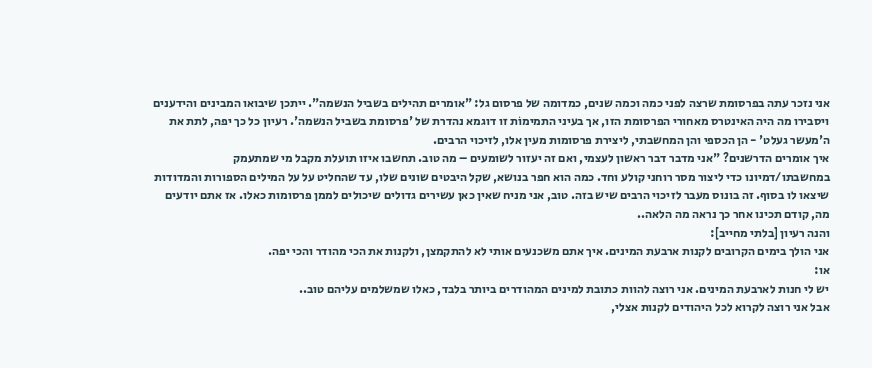אני נזכר עתה בפרסומת שרצה לפני כמה וכמה שנים, כמדומה של פרסום גל: "אומרים תהילים בשביל הנשמה". ייתכן שיבואו המבינים והידענים ויסבירו מה היה האינטרס מאחורי הפרסומת הזו, אך בעיני התמימוֹת זו דוגמא נהדרת של 'פרסומת בשביל הנשמה'. רעיון כל כך יפה, לתת את ה'מעשר געלט' - הן הכספי והן המחשבתי, ליצירת פרסומות מעין אלו, לזיכוי הרבים.
איך אומרים הדרשנים? "אני מדבר דבר ראשון לעצמי, ואם זה יעזור לשומעים – מה טוב. תחשבו איזו תועלת מקבל מי שמתעמק במחשבתו/דמיונו כדי ליצור מסר רוחני קולע וחד. כמה הוא חפר בנושא, שקל היבטים שונים שלו, עד שהחליט על על המילים הספורות והמדודות שיצאו לו בסוף. זה בונוס מעבר לזיכוי הרבים שיש בזה. טוב, אני מניח שאין כאן עשירים גדולים שיכולים לממן פרסומות כאלו. אז אתם יודעים מה, קודם תכינו אחר כך נראה מה הלאה..
והנה רעיון [בלתי מחייב]:
אני הולך בימים הקרובים לקנות ארבעת המינים. איך אתם משכנעים אותי לא להתקמצן, ולקנות את הכי מהודר והכי יפה.
או:
יש לי חנות לארבעת המינים. אני רוצה להוות כתובת למינים המהודרים ביותר בלבד, כאלו שמשלמים עליהם טוב..
אבל אני רוצה לקרוא לכל היהודים לקנות אצלי,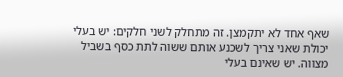שאף אחד לא יתקמצן. זה מתחלק לשני חלקים: יש בעלי יכולת שאני צריך לשכנע אותם ששוה לתת כסף בשביל מצווה. יש שאינם בעלי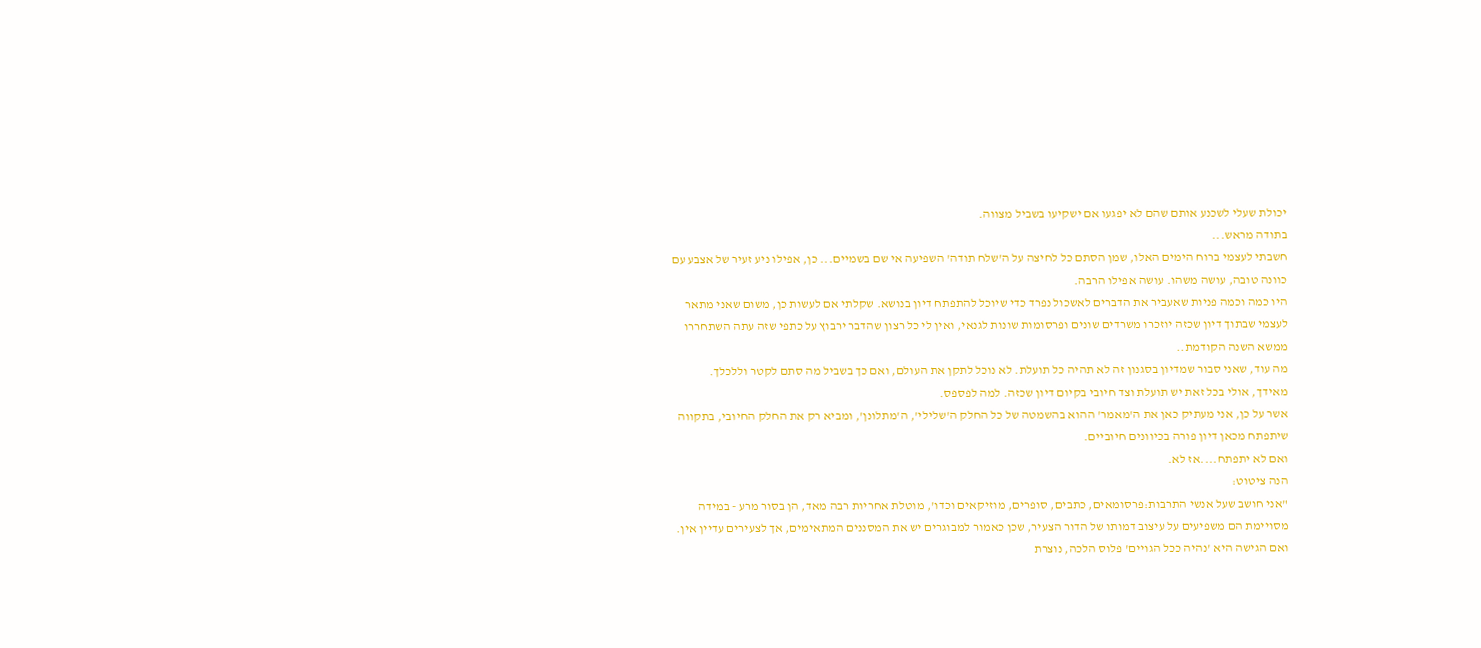יכולת שעלי לשכנע אותם שהם לא יפגעו אם ישקיעו בשביל מצווה.
בתודה מראש...
חשבתי לעצמי ברוח הימים האלו, שמן הסתם כל לחיצה על ה'שלח תודה' השפיעה אי שם בשמיים... כן, אפילו ניע זעיר של אצבע עם כוונה טובה, עושה משהו. עושה אפילו הרבה.
היו כמה וכמה פניות שאעביר את הדברים לאשכול נפרד כדי שיוכל להתפתח דיון בנושא. שקלתי אם לעשות כן, משום שאני מתאר לעצמי שבתוך דיון שכזה יוזכרו משרדים שונים ופרסומות שונות לגנאי, ואין לי כל רצון שהדבר ירבוץ על כתפי שזה עתה השתחררו ממשא השנה הקודמת..
מה עוד, שאני סבור שמדיון בסגנון זה לא תהיה כל תועלת. לא נוכל לתקן את העולם, ואם כך בשביל מה סתם לקטר וללכלך.
מאידך, אולי בכל זאת יש תועלת וצד חיובי בקיום דיון שכזה. למה לפספס.
אשר על כן, אני מעתיק כאן את ה'מאמר' ההוא בהשמטה של כל החלק ה'שלילי', ה'מתלונן', ומביא רק את החלק החיובי, בתקווה שיתפתח מכאן דיון פורה בכיוונים חיוביים.
ואם לא יתפתח....אז לא.
הנה ציטוט:
"אני חושב שעל אנשי התרבות:פרסומאים, כתבים, סופרים, מוזיקאים וכדו', מוטלת אחריות רבה מאד, הן בסור מרע - במידה מסויימת הם משפיעים על עיצוב דמותו של הדור הצעיר, שכן כאמור למבוגרים יש את המסננים המתאימים, אך לצעירים עדיין אין. ואם הגישה היא 'נהיה ככל הגויים' פלוס הלכה, נוצרת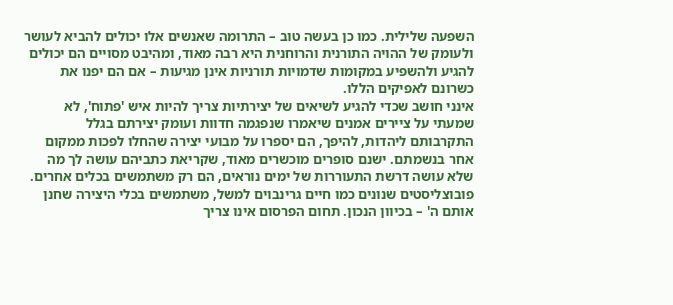השפעה שלילית. כמו כן בעשה טוב – התרומה שאנשים אלו יכולים להביא לעושר ולעומק של ההויה התורנית והרוחנית היא רבה מאוד, ומהיבט מסויים הם יכולים להגיע ולהשפיע במקומות שדמויות תורניות אינן מגיעות – אם הם יפנו את כשרונם לאפיקים הללו.
אינני חושב שכדי להגיע לשיאים של יצירתיות צריך להיות איש 'פתוח', לא שמעתי על ציירים אמנים שיאמרו שנפגמה חדוות ועומק יצירתם בגלל התקרבותם ליהדות, להיפך, הם יספרו על מבועי יצירה שהחלו לפכות ממקום אחר בנשמתם. ישנם סופרים מוכשרים מאוד, שקריאת כתביהם עושה לך מה שלא עושה דרשת התעוררות של ימים נוראים, הם רק משתמשים בכלים אחרים. פובוצליסטים שנונים כמו חיים גרינבוים למשל, משתמשים בכלי היצירה שחנן אותם ה' – בכיוון הנכון. תחום הפרסום אינו צריך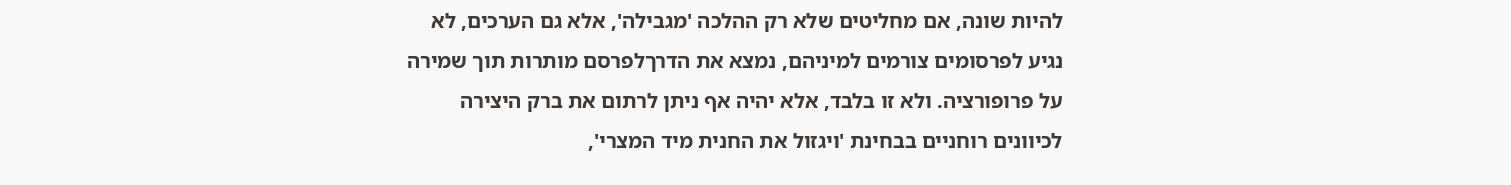להיות שונה, אם מחליטים שלא רק ההלכה 'מגבילה', אלא גם הערכים, לא נגיע לפרסומים צורמים למיניהם, נמצא את הדרךלפרסם מותרות תוך שמירה על פרופורציה. ולא זו בלבד, אלא יהיה אף ניתן לרתום את ברק היצירה לכיוונים רוחניים בבחינת 'ויגזול את החנית מיד המצרי',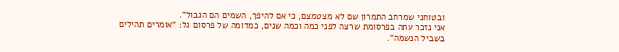ובטוחני שמרחב התמרון שם לא מצטמצם, כי אם להיפך, השמים הם הגבול".
אני נזכר עתה בפרסומת שרצה לפני כמה וכמה שנים, כמדומה של פרסום גל: "אומרים תהילים בשביל הנשמה".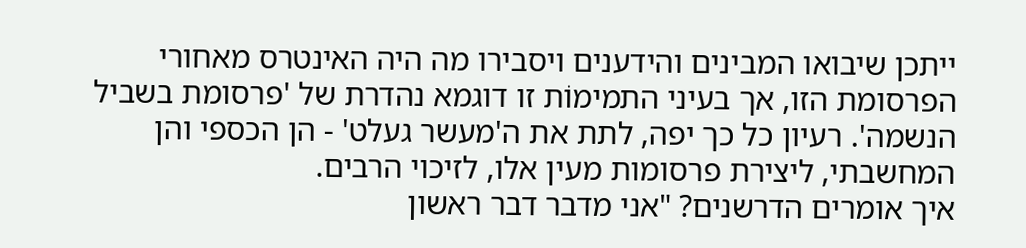ייתכן שיבואו המבינים והידענים ויסבירו מה היה האינטרס מאחורי הפרסומת הזו, אך בעיני התמימוֹת זו דוגמא נהדרת של 'פרסומת בשביל הנשמה'. רעיון כל כך יפה, לתת את ה'מעשר געלט' - הן הכספי והן המחשבתי, ליצירת פרסומות מעין אלו, לזיכוי הרבים.
איך אומרים הדרשנים? "אני מדבר דבר ראשון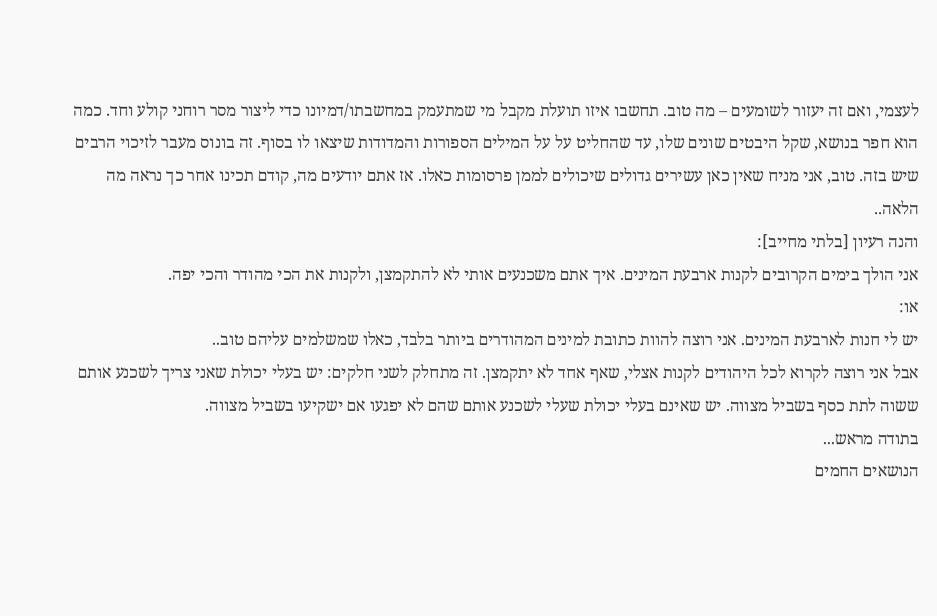לעצמי, ואם זה יעזור לשומעים – מה טוב. תחשבו איזו תועלת מקבל מי שמתעמק במחשבתו/דמיונו כדי ליצור מסר רוחני קולע וחד. כמה הוא חפר בנושא, שקל היבטים שונים שלו, עד שהחליט על על המילים הספורות והמדודות שיצאו לו בסוף. זה בונוס מעבר לזיכוי הרבים שיש בזה. טוב, אני מניח שאין כאן עשירים גדולים שיכולים לממן פרסומות כאלו. אז אתם יודעים מה, קודם תכינו אחר כך נראה מה הלאה..
והנה רעיון [בלתי מחייב]:
אני הולך בימים הקרובים לקנות ארבעת המינים. איך אתם משכנעים אותי לא להתקמצן, ולקנות את הכי מהודר והכי יפה.
או:
יש לי חנות לארבעת המינים. אני רוצה להוות כתובת למינים המהודרים ביותר בלבד, כאלו שמשלמים עליהם טוב..
אבל אני רוצה לקרוא לכל היהודים לקנות אצלי, שאף אחד לא יתקמצן. זה מתחלק לשני חלקים: יש בעלי יכולת שאני צריך לשכנע אותם ששוה לתת כסף בשביל מצווה. יש שאינם בעלי יכולת שעלי לשכנע אותם שהם לא יפגעו אם ישקיעו בשביל מצווה.
בתודה מראש...
הנושאים החמים